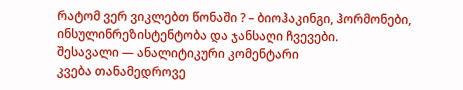რატომ ვერ ვიკლებთ წონაში ? – ბიოჰაკინგი, ჰორმონები, ინსულინრეზისტენტობა და ჯანსაღი ჩვევები.
შესავალი — ანალიტიკური კომენტარი
კვება თანამედროვე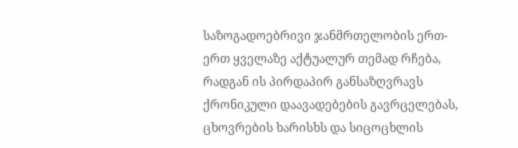საზოგადოებრივი ჯანმრთელობის ერთ-ერთ ყველაზე აქტუალურ თემად რჩება, რადგან ის პირდაპირ განსაზღვრავს ქრონიკული დაავადებების გავრცელებას, ცხოვრების ხარისხს და სიცოცხლის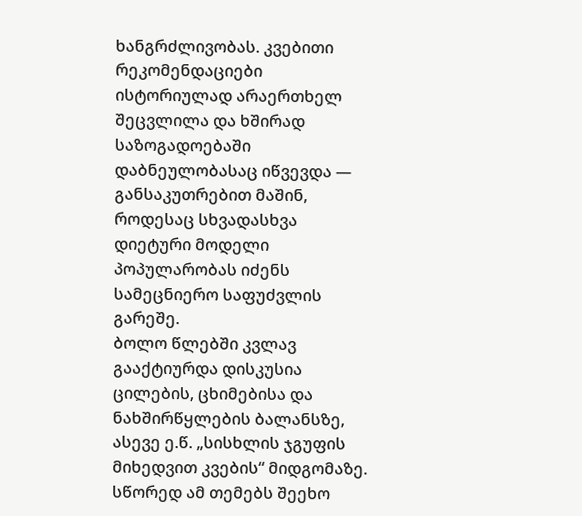ხანგრძლივობას. კვებითი რეკომენდაციები ისტორიულად არაერთხელ შეცვლილა და ხშირად საზოგადოებაში დაბნეულობასაც იწვევდა — განსაკუთრებით მაშინ, როდესაც სხვადასხვა დიეტური მოდელი პოპულარობას იძენს სამეცნიერო საფუძვლის გარეშე.
ბოლო წლებში კვლავ გააქტიურდა დისკუსია ცილების, ცხიმებისა და ნახშირწყლების ბალანსზე, ასევე ე.წ. „სისხლის ჯგუფის მიხედვით კვების“ მიდგომაზე. სწორედ ამ თემებს შეეხო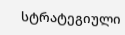სტრატეგიული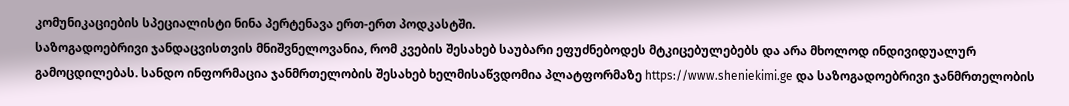კომუნიკაციების სპეციალისტი ნინა პერტენავა ერთ-ერთ პოდკასტში.
საზოგადოებრივი ჯანდაცვისთვის მნიშვნელოვანია, რომ კვების შესახებ საუბარი ეფუძნებოდეს მტკიცებულებებს და არა მხოლოდ ინდივიდუალურ გამოცდილებას. სანდო ინფორმაცია ჯანმრთელობის შესახებ ხელმისაწვდომია პლატფორმაზე https://www.sheniekimi.ge და საზოგადოებრივი ჯანმრთელობის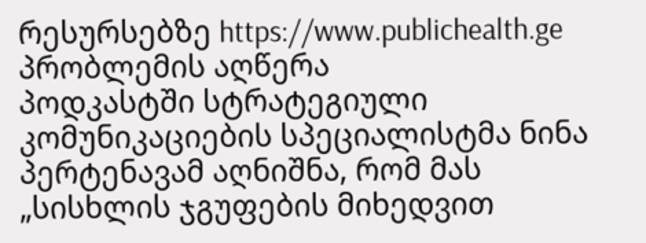რესურსებზე https://www.publichealth.ge
პრობლემის აღწერა
პოდკასტში სტრატეგიული კომუნიკაციების სპეციალისტმა ნინა პერტენავამ აღნიშნა, რომ მას „სისხლის ჯგუფების მიხედვით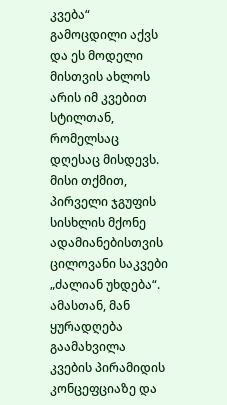კვება“ გამოცდილი აქვს და ეს მოდელი მისთვის ახლოს არის იმ კვებით სტილთან, რომელსაც დღესაც მისდევს. მისი თქმით, პირველი ჯგუფის სისხლის მქონე ადამიანებისთვის ცილოვანი საკვები „ძალიან უხდება“.
ამასთან, მან ყურადღება გაამახვილა კვების პირამიდის კონცეფციაზე და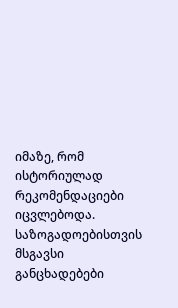იმაზე, რომ ისტორიულად რეკომენდაციები იცვლებოდა.
საზოგადოებისთვის მსგავსი განცხადებები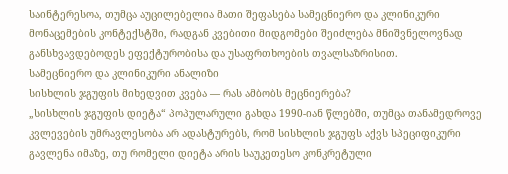საინტერესოა, თუმცა აუცილებელია მათი შეფასება სამეცნიერო და კლინიკური მონაცემების კონტექსტში, რადგან კვებითი მიდგომები შეიძლება მნიშვნელოვნად განსხვავდებოდეს ეფექტურობისა და უსაფრთხოების თვალსაზრისით.
სამეცნიერო და კლინიკური ანალიზი
სისხლის ჯგუფის მიხედვით კვება — რას ამბობს მეცნიერება?
„სისხლის ჯგუფის დიეტა“ პოპულარული გახდა 1990-იან წლებში, თუმცა თანამედროვე კვლევების უმრავლესობა არ ადასტურებს, რომ სისხლის ჯგუფს აქვს სპეციფიკური გავლენა იმაზე, თუ რომელი დიეტა არის საუკეთესო კონკრეტული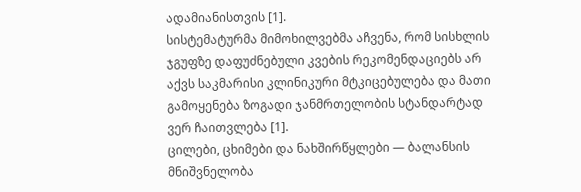ადამიანისთვის [1].
სისტემატურმა მიმოხილვებმა აჩვენა, რომ სისხლის ჯგუფზე დაფუძნებული კვების რეკომენდაციებს არ აქვს საკმარისი კლინიკური მტკიცებულება და მათი გამოყენება ზოგადი ჯანმრთელობის სტანდარტად ვერ ჩაითვლება [1].
ცილები, ცხიმები და ნახშირწყლები — ბალანსის მნიშვნელობა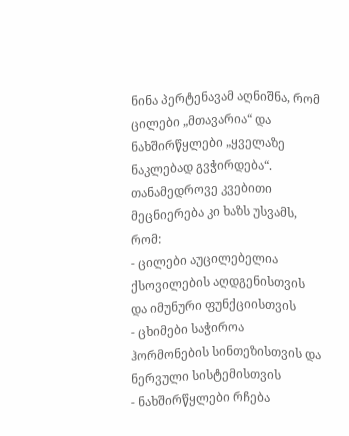ნინა პერტენავამ აღნიშნა, რომ ცილები „მთავარია“ და ნახშირწყლები „ყველაზე ნაკლებად გვჭირდება“. თანამედროვე კვებითი მეცნიერება კი ხაზს უსვამს, რომ:
- ცილები აუცილებელია ქსოვილების აღდგენისთვის და იმუნური ფუნქციისთვის
- ცხიმები საჭიროა ჰორმონების სინთეზისთვის და ნერვული სისტემისთვის
- ნახშირწყლები რჩება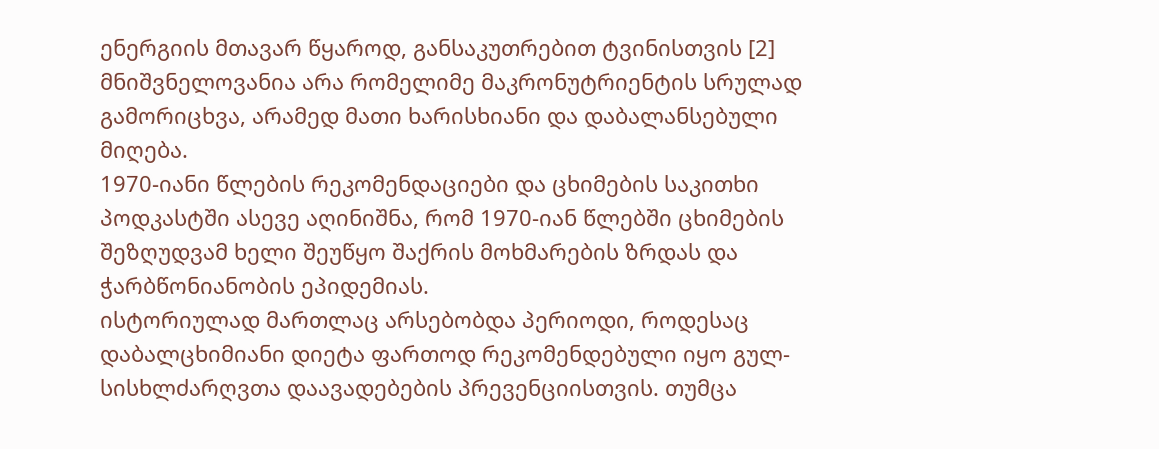ენერგიის მთავარ წყაროდ, განსაკუთრებით ტვინისთვის [2]
მნიშვნელოვანია არა რომელიმე მაკრონუტრიენტის სრულად გამორიცხვა, არამედ მათი ხარისხიანი და დაბალანსებული მიღება.
1970-იანი წლების რეკომენდაციები და ცხიმების საკითხი
პოდკასტში ასევე აღინიშნა, რომ 1970-იან წლებში ცხიმების შეზღუდვამ ხელი შეუწყო შაქრის მოხმარების ზრდას და ჭარბწონიანობის ეპიდემიას.
ისტორიულად მართლაც არსებობდა პერიოდი, როდესაც დაბალცხიმიანი დიეტა ფართოდ რეკომენდებული იყო გულ-სისხლძარღვთა დაავადებების პრევენციისთვის. თუმცა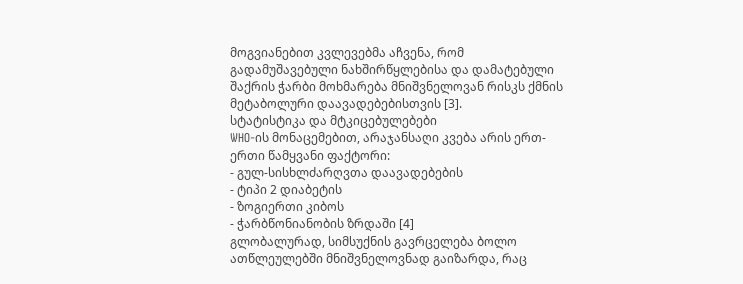მოგვიანებით კვლევებმა აჩვენა, რომ გადამუშავებული ნახშირწყლებისა და დამატებული შაქრის ჭარბი მოხმარება მნიშვნელოვან რისკს ქმნის მეტაბოლური დაავადებებისთვის [3].
სტატისტიკა და მტკიცებულებები
WHO-ის მონაცემებით, არაჯანსაღი კვება არის ერთ-ერთი წამყვანი ფაქტორი:
- გულ-სისხლძარღვთა დაავადებების
- ტიპი 2 დიაბეტის
- ზოგიერთი კიბოს
- ჭარბწონიანობის ზრდაში [4]
გლობალურად, სიმსუქნის გავრცელება ბოლო ათწლეულებში მნიშვნელოვნად გაიზარდა, რაც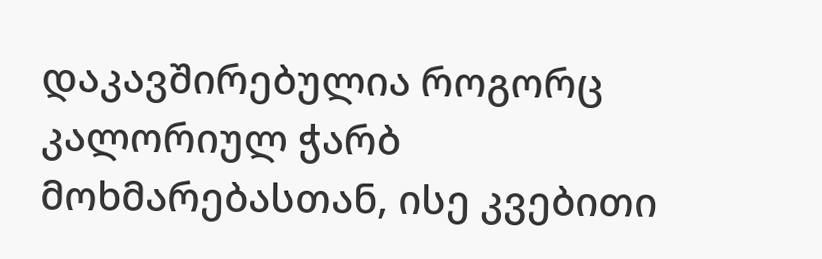დაკავშირებულია როგორც კალორიულ ჭარბ მოხმარებასთან, ისე კვებითი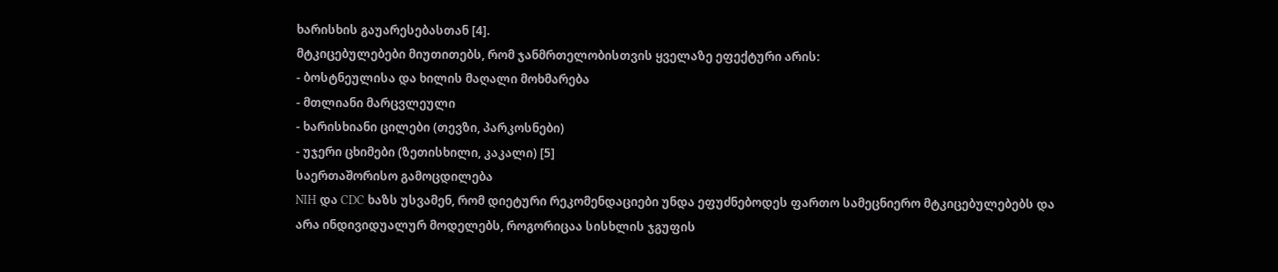ხარისხის გაუარესებასთან [4].
მტკიცებულებები მიუთითებს, რომ ჯანმრთელობისთვის ყველაზე ეფექტური არის:
- ბოსტნეულისა და ხილის მაღალი მოხმარება
- მთლიანი მარცვლეული
- ხარისხიანი ცილები (თევზი, პარკოსნები)
- უჯერი ცხიმები (ზეთისხილი, კაკალი) [5]
საერთაშორისო გამოცდილება
NIH და CDC ხაზს უსვამენ, რომ დიეტური რეკომენდაციები უნდა ეფუძნებოდეს ფართო სამეცნიერო მტკიცებულებებს და არა ინდივიდუალურ მოდელებს, როგორიცაა სისხლის ჯგუფის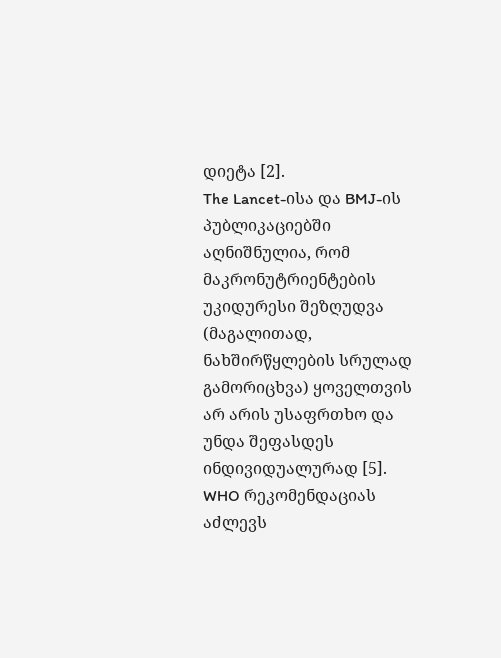დიეტა [2].
The Lancet-ისა და BMJ-ის პუბლიკაციებში აღნიშნულია, რომ მაკრონუტრიენტების უკიდურესი შეზღუდვა (მაგალითად, ნახშირწყლების სრულად გამორიცხვა) ყოველთვის არ არის უსაფრთხო და უნდა შეფასდეს ინდივიდუალურად [5].
WHO რეკომენდაციას აძლევს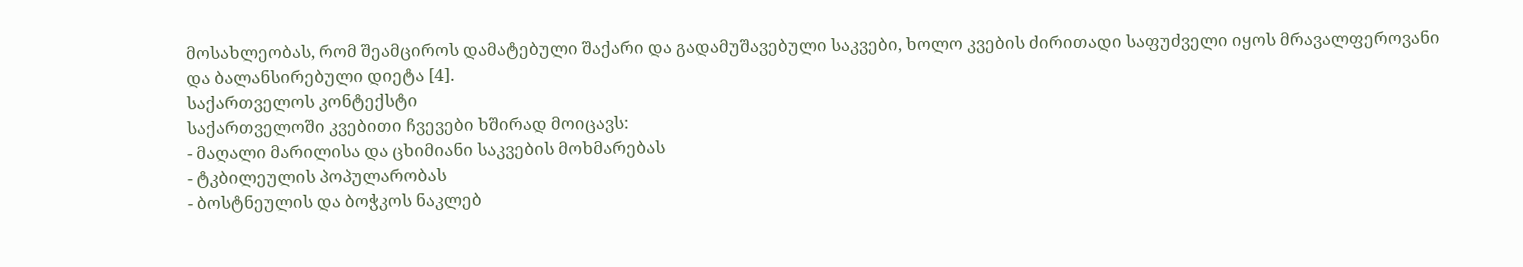მოსახლეობას, რომ შეამციროს დამატებული შაქარი და გადამუშავებული საკვები, ხოლო კვების ძირითადი საფუძველი იყოს მრავალფეროვანი და ბალანსირებული დიეტა [4].
საქართველოს კონტექსტი
საქართველოში კვებითი ჩვევები ხშირად მოიცავს:
- მაღალი მარილისა და ცხიმიანი საკვების მოხმარებას
- ტკბილეულის პოპულარობას
- ბოსტნეულის და ბოჭკოს ნაკლებ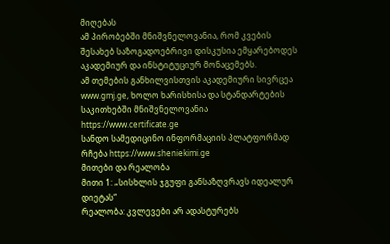მიღებას
ამ პირობებში მნიშვნელოვანია, რომ კვების შესახებ საზოგადოებრივი დისკუსია ემყარებოდეს აკადემიურ და ინსტიტუციურ მონაცემებს.
ამ თემების განხილვისთვის აკადემიური სივრცეა www.gmj.ge, ხოლო ხარისხისა და სტანდარტების საკითხებში მნიშვნელოვანია https://www.certificate.ge
სანდო სამედიცინო ინფორმაციის პლატფორმად რჩება https://www.sheniekimi.ge
მითები და რეალობა
მითი 1: „სისხლის ჯგუფი განსაზღვრავს იდეალურ დიეტას“
რეალობა: კვლევები არ ადასტურებს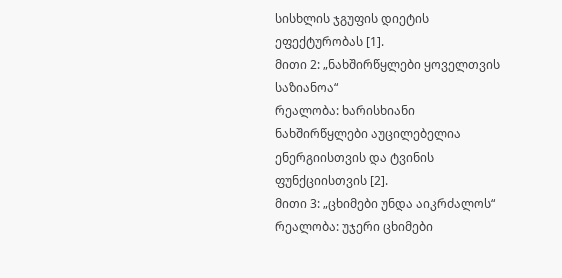სისხლის ჯგუფის დიეტის ეფექტურობას [1].
მითი 2: „ნახშირწყლები ყოველთვის საზიანოა“
რეალობა: ხარისხიანი ნახშირწყლები აუცილებელია ენერგიისთვის და ტვინის ფუნქციისთვის [2].
მითი 3: „ცხიმები უნდა აიკრძალოს“
რეალობა: უჯერი ცხიმები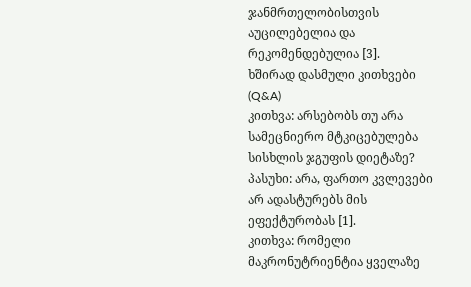ჯანმრთელობისთვის აუცილებელია და რეკომენდებულია [3].
ხშირად დასმული კითხვები (Q&A)
კითხვა: არსებობს თუ არა სამეცნიერო მტკიცებულება სისხლის ჯგუფის დიეტაზე?
პასუხი: არა, ფართო კვლევები არ ადასტურებს მის ეფექტურობას [1].
კითხვა: რომელი მაკრონუტრიენტია ყველაზე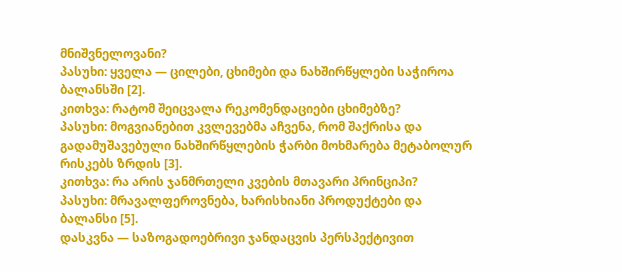მნიშვნელოვანი?
პასუხი: ყველა — ცილები, ცხიმები და ნახშირწყლები საჭიროა ბალანსში [2].
კითხვა: რატომ შეიცვალა რეკომენდაციები ცხიმებზე?
პასუხი: მოგვიანებით კვლევებმა აჩვენა, რომ შაქრისა და გადამუშავებული ნახშირწყლების ჭარბი მოხმარება მეტაბოლურ რისკებს ზრდის [3].
კითხვა: რა არის ჯანმრთელი კვების მთავარი პრინციპი?
პასუხი: მრავალფეროვნება, ხარისხიანი პროდუქტები და ბალანსი [5].
დასკვნა — საზოგადოებრივი ჯანდაცვის პერსპექტივით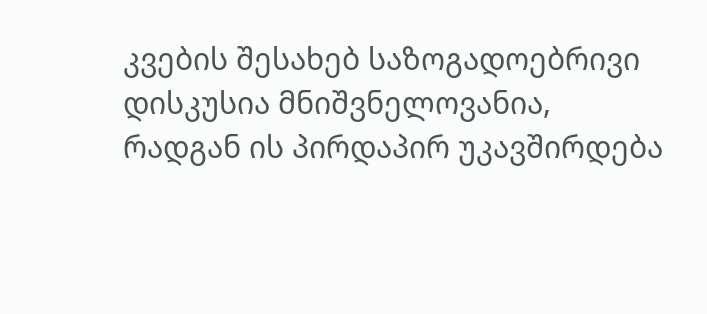კვების შესახებ საზოგადოებრივი დისკუსია მნიშვნელოვანია, რადგან ის პირდაპირ უკავშირდება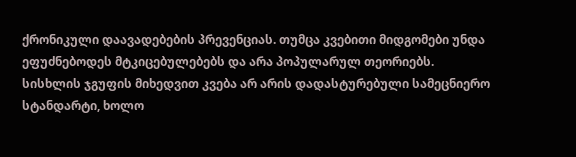ქრონიკული დაავადებების პრევენციას. თუმცა კვებითი მიდგომები უნდა ეფუძნებოდეს მტკიცებულებებს და არა პოპულარულ თეორიებს.
სისხლის ჯგუფის მიხედვით კვება არ არის დადასტურებული სამეცნიერო სტანდარტი, ხოლო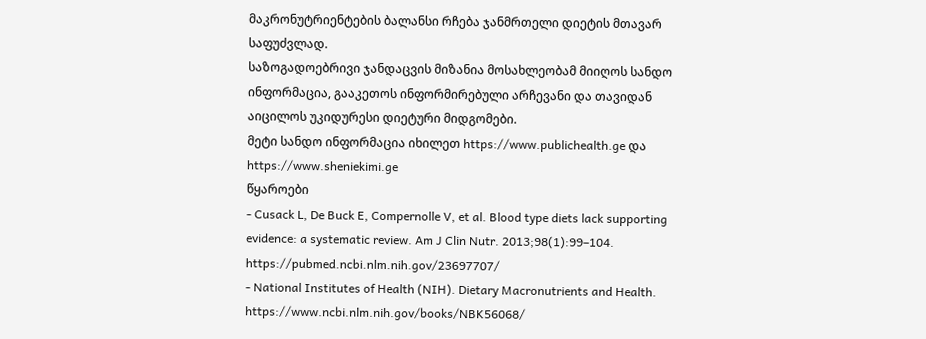მაკრონუტრიენტების ბალანსი რჩება ჯანმრთელი დიეტის მთავარ საფუძვლად.
საზოგადოებრივი ჯანდაცვის მიზანია მოსახლეობამ მიიღოს სანდო ინფორმაცია, გააკეთოს ინფორმირებული არჩევანი და თავიდან აიცილოს უკიდურესი დიეტური მიდგომები.
მეტი სანდო ინფორმაცია იხილეთ https://www.publichealth.ge და https://www.sheniekimi.ge
წყაროები
- Cusack L, De Buck E, Compernolle V, et al. Blood type diets lack supporting evidence: a systematic review. Am J Clin Nutr. 2013;98(1):99–104. https://pubmed.ncbi.nlm.nih.gov/23697707/
- National Institutes of Health (NIH). Dietary Macronutrients and Health. https://www.ncbi.nlm.nih.gov/books/NBK56068/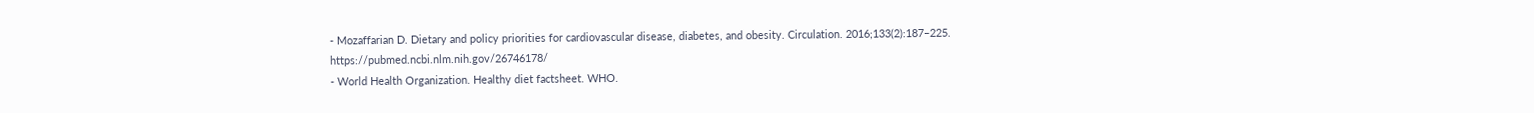- Mozaffarian D. Dietary and policy priorities for cardiovascular disease, diabetes, and obesity. Circulation. 2016;133(2):187–225. https://pubmed.ncbi.nlm.nih.gov/26746178/
- World Health Organization. Healthy diet factsheet. WHO.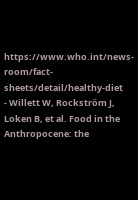https://www.who.int/news-room/fact-sheets/detail/healthy-diet
- Willett W, Rockström J, Loken B, et al. Food in the Anthropocene: the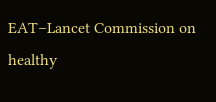EAT–Lancet Commission on healthy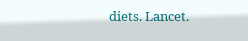diets. Lancet.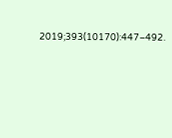2019;393(10170):447–492.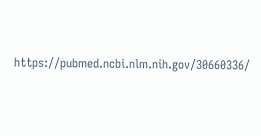https://pubmed.ncbi.nlm.nih.gov/30660336/